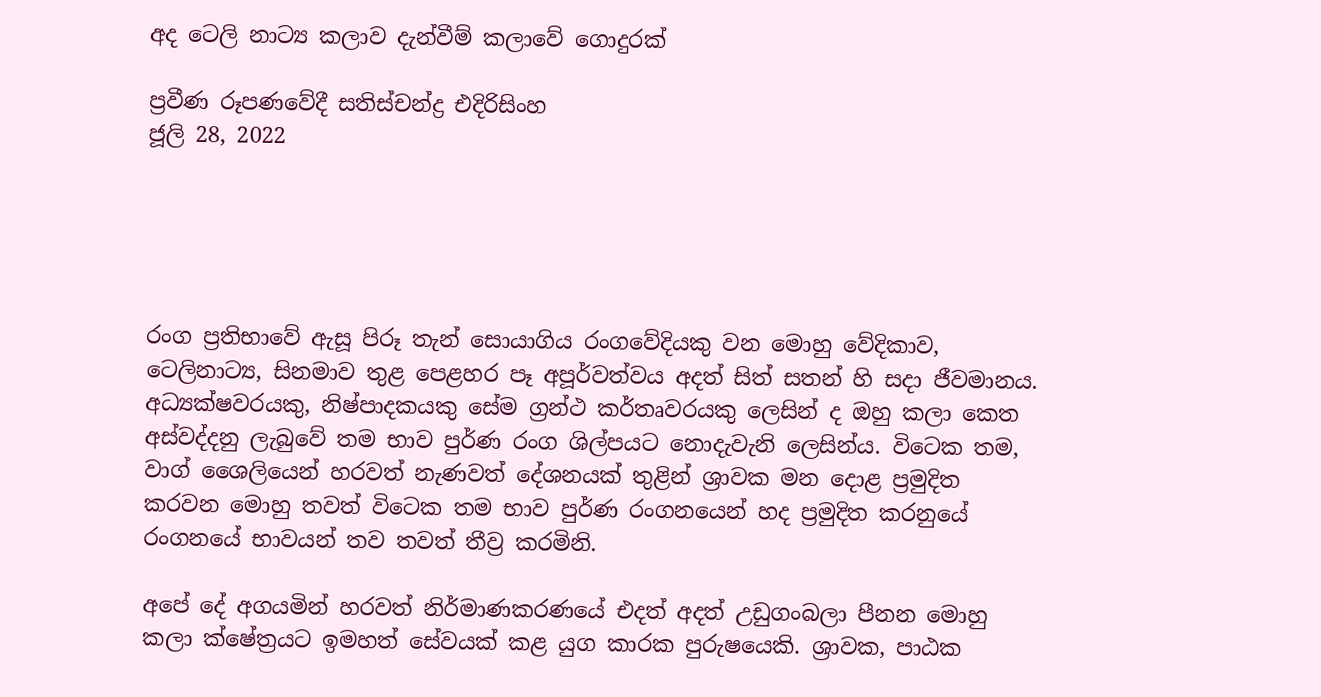අද ටෙලි නාට්‍ය කලාව දැන්වීම් කලාවේ ගොදුරක්

ප්‍රවීණ රූපණවේදී සතිස්චන්ද්‍ර එදිරිසිංහ
ජූලි 28, 2022





රංග ප්‍රතිභාවේ ඇසූ පිරූ තැන් සොයාගිය රංගවේදියකු වන මොහු වේදිකාව, ටෙලිනාට්‍ය, සිනමාව තුළ පෙළහර පෑ අපූර්වත්වය අදත් සිත් සතන් හි සදා ජීවමානය. අධ්‍යක්ෂවරයකු, නිෂ්පාදකයකු සේම ග්‍රන්ථ කර්තෘවරයකු ලෙසින් ද ඔහු කලා කෙත අස්වද්දනු ලැබුවේ තම භාව පුර්ණ රංග ශිල්පයට නොදැවැනි ලෙසින්ය. විටෙක තම, වාග් ශෛලියෙන් හරවත් නැණවත් දේශනයක් තුළින් ශ්‍රාවක මන දොළ ප්‍රමුදිත කරවන මොහු තවත් විටෙක තම භාව පුර්ණ රංගනයෙන් හද ප්‍රමුදිත කරනුයේ රංගනයේ භාවයන් තව තවත් තීව්‍ර කරමිනි.

අපේ දේ අගයමින් හරවත් නිර්මාණකරණයේ එදත් අදත් උඩුගංබලා පීනන මොහු කලා ක්ෂේත්‍රයට ඉමහත් සේවයක් කළ යුග කාරක පුරුෂයෙකි. ශ්‍රාවක, පාඨක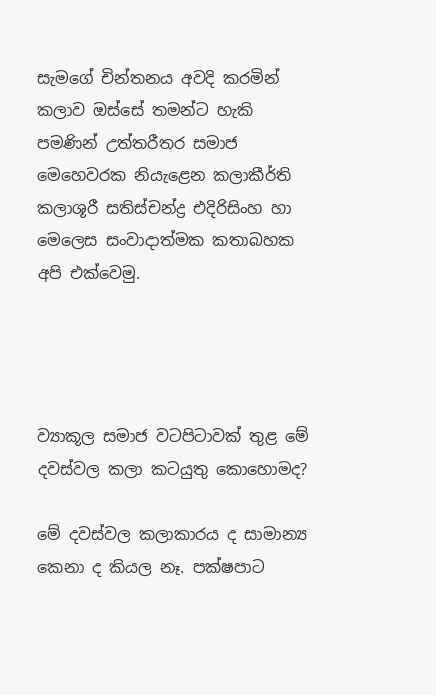සැමගේ චින්තනය අවදි කරමින් කලාව ඔස්සේ තමන්ට හැකි පමණින් උත්තරීතර සමාජ මෙහෙවරක නියැළෙන කලාකීර්ති කලාශූරී සතිස්චන්ද්‍ර එදිරිසිංහ හා මෙලෙස සංවාදාත්මක කතාබහක අපි එක්වෙමු.




ව්‍යාකූල සමාජ වටපිටාවක් තුළ මේ දවස්වල කලා කටයුතු කොහොමද?

මේ දවස්වල කලාකාරය ද සාමාන්‍ය කෙනා ද කියල නෑ. පක්ෂපාට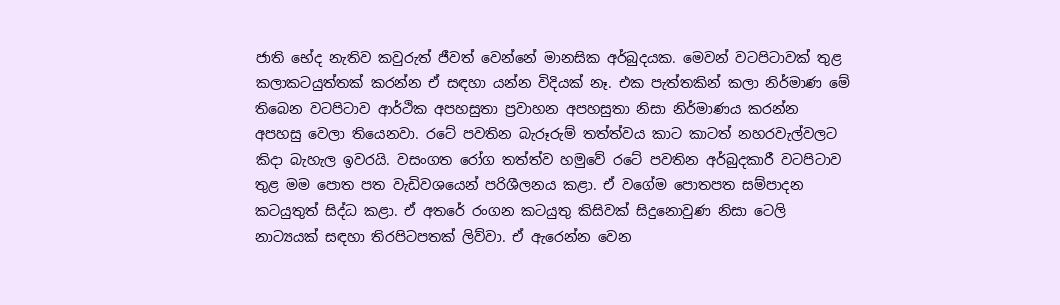ජාති භේද නැතිව කවුරුත් ජීවත් වෙන්නේ මානසික අර්බුදයක. මෙවන් වටපිටාවක් තුළ කලාකටයුත්තක් කරන්න ඒ සඳහා යන්න විදියක් නෑ. එක පැත්තකින් කලා නිර්මාණ මේ තිබෙන වටපිටාව ආර්ථික අපහසුතා ප්‍රවාහන අපහසුතා නිසා නිර්මාණය කරන්න අපහසු වෙලා තියෙනවා. රටේ පවතින බැරූරුම් තත්ත්වය කාට කාටත් නහරවැල්වලට කිදා බැහැල ඉවරයි. වසංගත රෝග තත්ත්ව හමුවේ රටේ පවතින අර්බුදකාරී වටපිටාව තුළ මම පොත පත වැඩිවශයෙන් පරිශීලනය කළා. ඒ වගේම පොතපත සම්පාදන කටයුතුත් සිද්ධ කළා. ඒ අතරේ රංගන කටයුතු කිසිවක් සිදුනොවුණ නිසා ටෙලි නාට්‍යයක් සඳහා තිරපිටපතක් ලිව්වා. ඒ ඇරෙන්න වෙන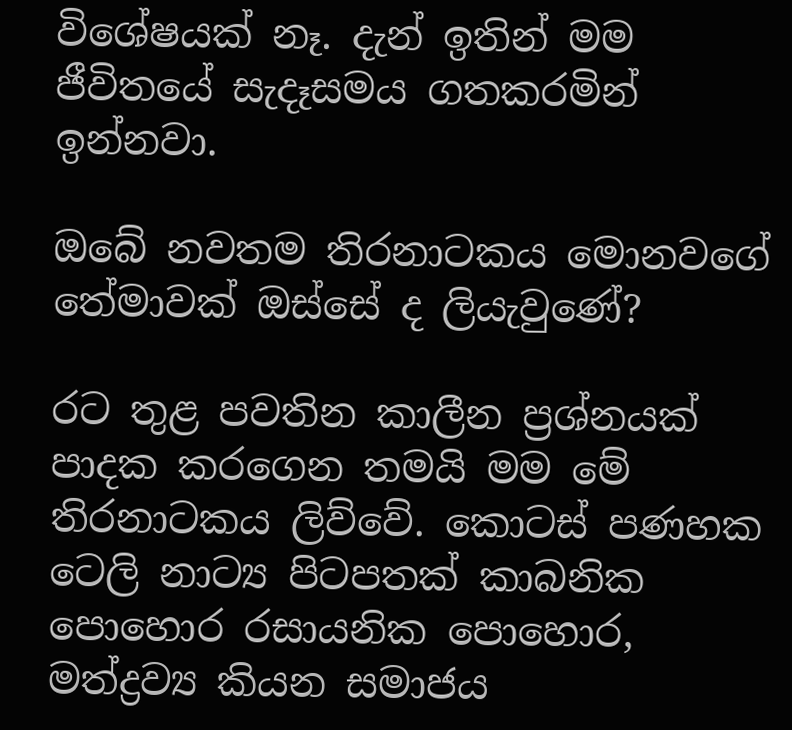විශේෂයක් නෑ. දැන් ඉතින් මම ජීවිතයේ සැදෑසමය ගතකරමින් ඉන්නවා.

ඔබේ නවතම තිරනාටකය මොනවගේ තේමාවක් ඔස්සේ ද ලියැවුණේ?

රට තුළ පවතින කාලීන ප්‍රශ්නයක් පාදක කරගෙන තමයි මම මේ තිරනාටකය ලිව්වේ. කොටස් පණහක ටෙලි නාට්‍ය පිටපතක් කාබනික පොහොර රසායනික පොහොර, මත්ද්‍රව්‍ය කියන සමාජය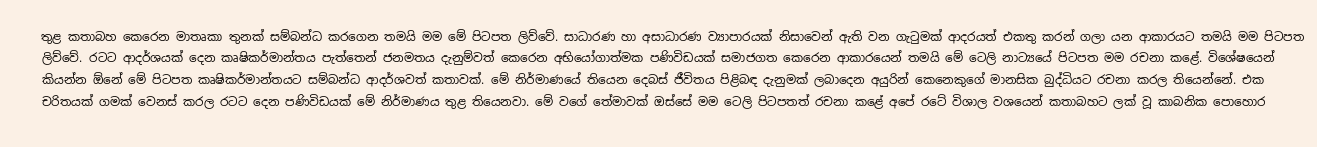තුළ කතාබහ කෙරෙන මාතෘකා තුනක් සම්බන්ධ කරගෙන තමයි මම මේ පිටපත ලිව්වේ. සාධාරණ හා අසාධාරණ ව්‍යාපාරයක් නිසාවෙන් ඇති වන ගැටුමක් ආදරයත් එකතු කරන් ගලා යන ආකාරයට තමයි මම පිටපත ලිව්වේ. රටට ආදර්ශයක් දෙන කෘෂිකර්මාන්තය පැත්තෙන් ජනමතය දැනුම්වත් කෙරෙන අභියෝගාත්මක පණිවිඩයක් සමාජගත කෙරෙන ආකාරයෙන් තමයි මේ ටෙලි නාට්‍යයේ පිටපත මම රචනා කළේ. විශේෂයෙන් කියන්න ඕනේ මේ පිටපත කෘෂිකර්මාන්තයට සම්බන්ධ ආදර්ශවත් කතාවක්. මේ නිර්මාණයේ තියෙන දෙබස් ජීවිතය පිළිබඳ දැනුමක් ලබාදෙන අයුරින් කෙනෙකුගේ මානසික බුද්ධියට රචනා කරල තියෙන්නේ. එක චරිතයක් ගමක් වෙනස් කරල රටට දෙන පණිවිඩයක් මේ නිර්මාණය තුළ තියෙනවා. මේ වගේ තේමාවක් ඔස්සේ මම ටෙලි පිටපතත් රචනා කළේ අපේ රටේ විශාල වශයෙන් කතාබහට ලක් වූ කාබනික පොහොර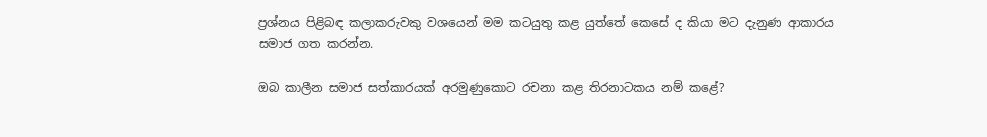ප්‍රශ්නය පිළිබඳ කලාකරුවකු වශයෙන් මම කටයුතු කළ යුත්තේ කෙසේ ද කියා මට දැනුණ ආකාරය සමාජ ගත කරන්න.

ඔබ කාලීන සමාජ සත්කාරයක් අරමුණුකොට රචනා කළ තිරනාටකය නම් කළේ?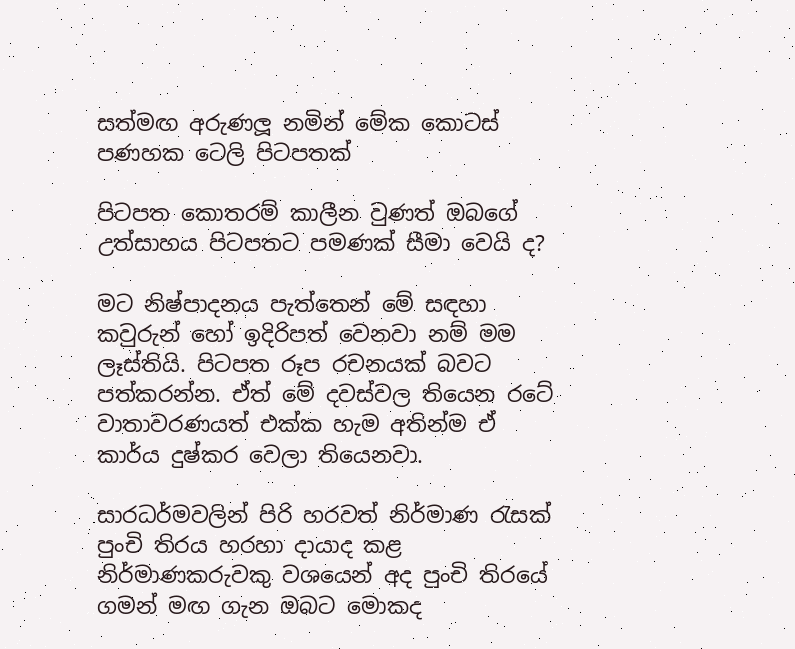සත්මඟ අරුණලූ නමින් මේක කොටස් පණහක ටෙලි පිටපතක්

පිටපත කොතරම් කාලීන වුණත් ඔබගේ උත්සාහය පිටපතට පමණක් සීමා වෙයි ද?

මට නිෂ්පාදනය පැත්තෙන් මේ සඳහා කවුරුන් හෝ ඉදිරිපත් වෙනවා නම් මම ලෑස්තියි. පිටපත රූප රචනයක් බවට පත්කරන්න. ඒත් මේ දවස්වල තියෙන රටේ වාතාවරණයත් එක්ක හැම අතින්ම ඒ කාර්ය දුෂ්කර වෙලා තියෙනවා.

සාරධර්මවලින් පිරි හරවත් නිර්මාණ රැසක් පුංචි තිරය හරහා දායාද කළ නිර්මාණකරුවකු වශයෙන් අද පුංචි තිරයේ ගමන් මඟ ගැන ඔබට මොකද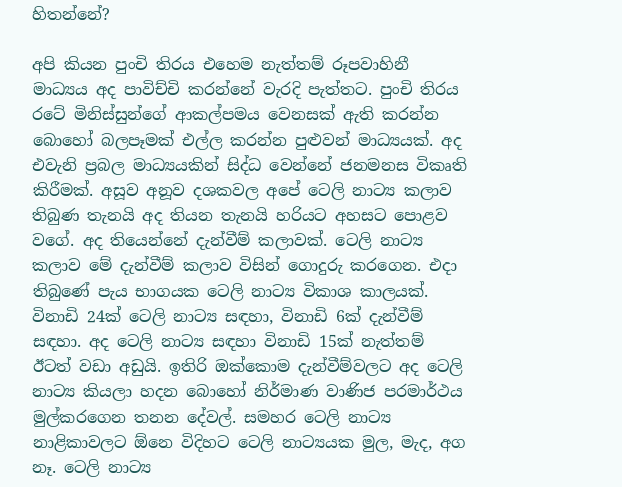හිතන්නේ?

අපි කියන පුංචි තිරය එහෙම නැත්තම් රූපවාහිනී මාධ්‍යය අද පාවිච්චි කරන්නේ වැරදි පැත්තට. පුංචි තිරය රටේ මිනිස්සුන්ගේ ආකල්පමය වෙනසක් ඇති කරන්න බොහෝ බලපෑමක් එල්ල කරන්න පුළුවන් මාධ්‍යයක්. අද එවැනි ප්‍රබල මාධ්‍යයකින් සිද්ධ වෙන්නේ ජනමනස විකෘති කිරීමක්. අසූව අනූව දශකවල අපේ ටෙලි නාට්‍ය කලාව තිබුණ තැනයි අද තියන තැනයි හරියට අහසට පොළව වගේ. අද තියෙන්නේ දැන්වීම් කලාවක්. ටෙලි නාට්‍ය කලාව මේ දැන්වීම් කලාව විසින් ගොදුරු කරගෙන. එදා තිබුණේ පැය භාගයක ටෙලි නාට්‍ය විකාශ කාලයක්. විනාඩි 24ක් ටෙලි නාට්‍ය සඳහා, විනාඩි 6ක් දැන්වීම් සඳහා. අද ටෙලි නාට්‍ය සඳහා විනාඩි 15ක් නැත්තම් ඊටත් වඩා අඩුයි. ඉතිරි ඔක්කොම දැන්වීම්වලට අද ටෙලි නාට්‍ය කියලා හදන බො‍හෝ නිර්මාණ වාණිජ පරමාර්ථය මුල්කරගෙන තනන දේවල්. සමහර ටෙලි නාට්‍ය නාළිකාවලට ඕනෙ විදිහට ටෙලි නාට්‍යයක මුල, මැද, අග නෑ. ටෙලි නාට්‍ය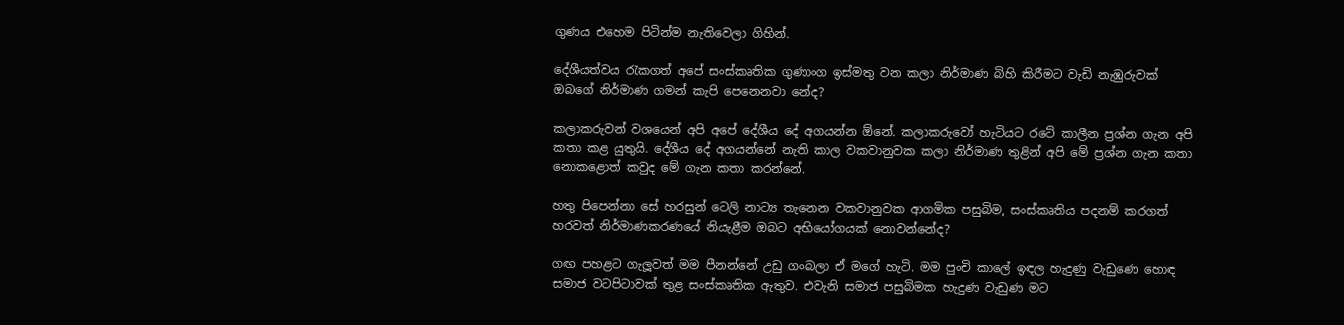ගුණය එහෙම පිටින්ම නැතිවෙලා ගිහින්.

දේශීයත්වය රැකගත් අපේ සංස්කෘතික ගුණාංග ඉස්මතු වන කලා නිර්මාණ බිහි කිරීමට වැඩි නැඹුරුවක් ඔබගේ නිර්මාණ ගමන් කැපි පෙනෙනවා නේද?

කලාකරුවන් වශයෙන් අපි අපේ දේශීය දේ අගයන්න ඕනේ. කලාකරුවෝ හැටියට රටේ කාලීන ප්‍රශ්න ගැන අපි කතා කළ යුතුයි. දේශීය දේ අගයන්නේ නැති කාල වකවානුවක කලා නිර්මාණ තුළින් අපි මේ ප්‍රශ්න ගැන කතා නොකළොත් කවුද මේ ගැන කතා කරන්නේ.

හතු පිපෙන්නා සේ හරසුන් ටෙලි නාට්‍ය තැනෙන වකවානුවක ආගමික පසුබිම, සංස්කෘතිය පදනම් කරගත් හරවත් නිර්මාණකරණයේ නියැළීම ඔබට අභියෝගයක් නොවන්නේද?

ගඟ පහළට ගැලූ‍වත් මම පීනන්නේ උඩු ගංබලා ඒ මගේ හැටි. මම පුංචි කාලේ ඉඳල හැදුණු වැඩුණෙ හොඳ සමාජ වටපිටාවක් තුළ සංස්කෘතික ඇතුව. එවැනි සමාජ පසුබිමක හැදුණ වැඩුණ මට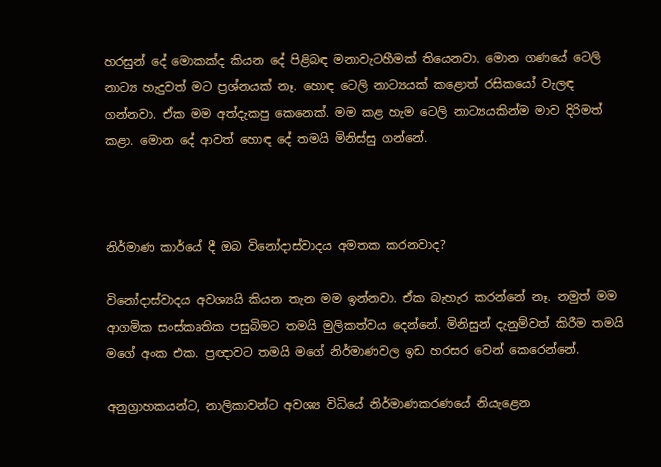හරසුන් දේ මොකක්ද කියන දේ පිළිබඳ මනාවැටහීමක් තියෙනවා. මොන ගණයේ ටෙලි නාට්‍ය හැදුවත් මට ප්‍රශ්නයක් නෑ. හොඳ ටෙලි නාට්‍යයක් කළොත් රසිකයෝ වැලඳ ගන්නවා. ඒක මම අත්දැකපු කෙනෙක්. මම කළ හැම ටෙලි නාට්‍යයකින්ම මාව දිරිමත් කළා. මොන දේ ආවත් හොඳ දේ තමයි මිනිස්සු ගන්නේ.



නිර්මාණ කාර්යේ දී ඔබ විනෝදාස්වාදය අමතක කරනවාද?

විනෝදාස්වාදය අවශ්‍යයි කියන තැන මම ඉන්නවා. ඒක බැහැර කරන්නේ නෑ. නමුත් මම ආගමික සංස්කෘතික පසුබිමට තමයි මුලිකත්වය දෙන්නේ. මිනිසුන් දැනුම්වත් කිරීම තමයි මගේ අංක එක. ප්‍රඥාවට තමයි මගේ නිර්මාණවල ඉඩ හරසර වෙන් කෙරෙන්නේ.

අනුග්‍රාහකයන්ට, නාලිකාවන්ට අවශ්‍ය විධියේ නිර්මාණකරණයේ නියැළෙන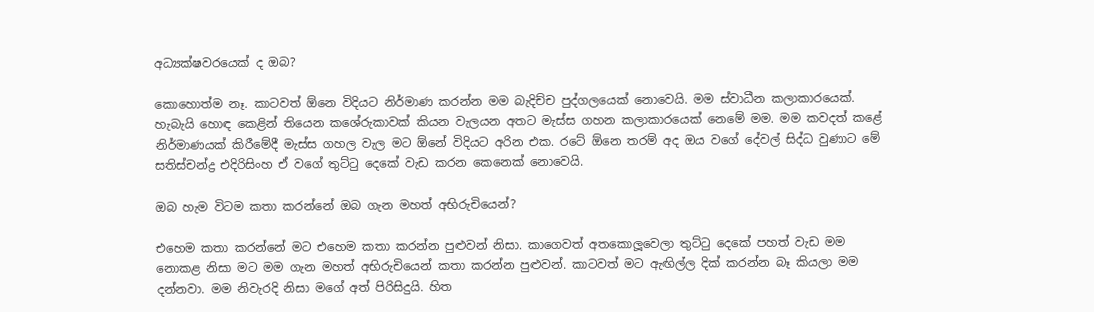අධ්‍යක්ෂවරයෙක් ද ඔබ?

කොහොත්ම නෑ. කාටවත් ඕනෙ විදියට නිර්මාණ කරන්න මම බැදිච්ච පුද්ගලයෙක් නොවෙයි. මම ස්වාධීන කලාකාරයෙක්. හැබැයි හොඳ කෙළින් තියෙන කශේරුකාවක් කියන වැලයන අතට මැස්ස ගහන කලාකාරයෙක් නෙමේ මම. මම කවදත් කළේ නිර්මාණයක් කිරීමේදී මැස්ස ගහල වැල මට ඕනේ විදියට අරින එක. රටේ ඕනෙ තරම් අද ඔය වගේ දේවල් සිද්ධ වුණාට මේ සතිස්චන්ද්‍ර එදිරිසිංහ ඒ වගේ තුට්ටු දෙකේ වැඩ කරන කෙනෙක් නොවෙයි.

ඔබ හැම විටම කතා කරන්නේ ඔබ ගැන මහත් අභිරුචියෙන්?

එහෙම කතා කරන්නේ මට එහෙම කතා කරන්න පුළුවන් නිසා. කාගෙවත් අතකොලූ‍වෙලා තුට්ටු දෙකේ පහත් වැඩ මම නොකළ නිසා මට මම ගැන මහත් අභිරුචියෙන් කතා කරන්න පුළුවන්. කාටවත් මට ඇඟිල්ල දික් කරන්න බෑ කියලා මම දන්නවා. මම නිවැරදි නිසා මගේ අත් පිරිසිදුයි. හිත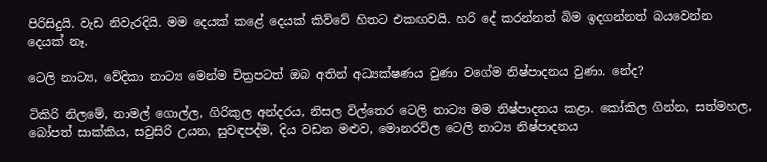පිරිසිදුයි. වැඩ නිවැරදියි. මම දෙයක් කළේ දෙයක් කිව්වේ හිතට එකඟවයි. හරි දේ කරන්නත් බිම ඉදගන්නත් බයවෙන්න දෙයක් නෑ.

ටෙලි නාට්‍ය, වේදිකා නාට්‍ය මෙන්ම චිත්‍රපටත් ඔබ අතින් අධ්‍යක්ෂණය වුණා වගේම නිෂ්පාදනය වුණා. නේද?

ටිකිරි නිලමේ, නාමල් ගොල්ල, ගිරිකුල අන්දරය, නිසල විල්තෙර ටෙලි නාට්‍ය මම නිෂ්පාදනය කළා. කෝකිල ගින්න, සත්මහල, බෝපත් සාක්කිය, සවුසිරි උයන, සුවඳපද්ම, දිය වඩන මළුව, මොනරවිල ටෙලි නාට්‍ය නිෂ්පාදනය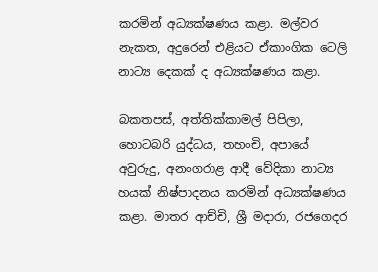කරමින් අධ්‍යක්ෂණය කළා. මල්වර නැකත, අදුරෙන් එළියට ඒකාංගික ටෙලි නාට්‍ය දෙකක් ද අධ්‍යක්ෂණය කළා.

බකතපස්, අත්තික්කාමල් පිපිලා, හොටබරි යුද්ධය, තහංචි, අපායේ අවුරුදු, අනංගරාළ ආදී වේදිකා නාට්‍ය හයක් නිෂ්පාදනය කරමින් අධ්‍යක්ෂණය කළා. මාතර ආච්චි, ශ්‍රී මදාරා, රජගෙදර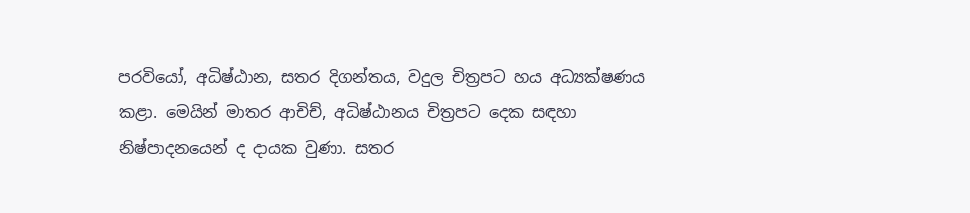පරවියෝ, අධිෂ්ඨාන, සතර දිගන්තය, වදුල චිත්‍රපට හය අධ්‍යක්ෂණය කළා. මෙයින් මාතර ආචිච්, අධිෂ්ඨානය චිත්‍රපට දෙක සඳහා නිෂ්පාදනයෙන් ද දායක වුණා. සතර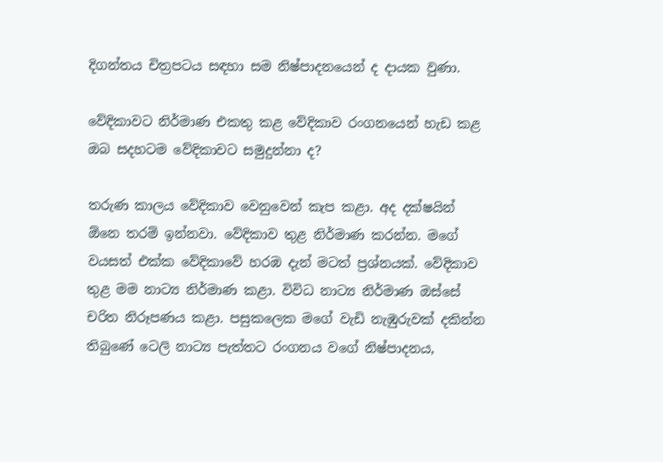දිගන්තය චිත්‍රපටය සඳහා සම නිෂ්පාදනයෙන් ද දායක වුණා.

වේදිකාවට නිර්මාණ එකතු කළ වේදිකාව රංගනයෙන් හැඩ කළ ඔබ සදහටම වේදිකාවට සමුදුන්නා ද?

තරුණ කාලය වේදිකාව වෙනුවෙන් කැප කළා. අද දක්ෂයින් ඕනෙ තරම් ඉන්නවා. වේදිකාව තුළ නිර්මාණ කරන්න. මගේ වයසත් එක්ක වේදිකාවේ හරඹ දැන් මටත් ප්‍රශ්නයක්. වේදිකාව තුළ මම නාට්‍ය නිර්මාණ කළා. විවිධ නාට්‍ය නිර්මාණ ඔස්සේ චරිත නිරූපණය කළා. පසුකලෙක මගේ වැඩි නැඹුරුවක් දකින්න තිබුණේ ටෙලි නාට්‍ය පැත්තට රංගනය වගේ නිෂ්පාදනය,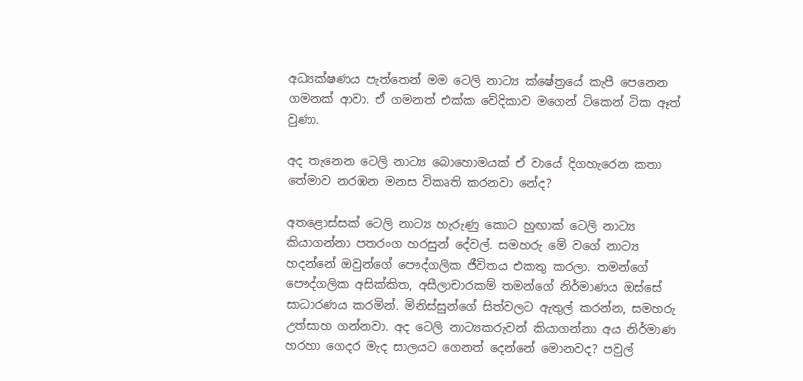අධ්‍යක්ෂණය පැත්තෙන් මම ටෙලි නාට්‍ය ක්ෂේත්‍රයේ කැපී පෙනෙන ගමනක් ආවා. ඒ ගමනත් එක්ක වේදිකාව මගෙන් ටිකෙන් ටික ඈත් වුණා.

අද තැනෙන ටෙලි නාට්‍ය බොහොමයක් ඒ වායේ දිගහැරෙන කතා තේමාව නරඹන මනස විකෘති කරනවා නේද?

අතළොස්සක් ටෙලි නාට්‍ය හැරුණු කොට හුඟාක් ටෙලි නාට්‍ය කියාගන්නා පතරංග හරසුන් දේවල්. සමහරු මේ වගේ නාට්‍ය හදන්නේ ඔවුන්ගේ පෞද්ගලික ජීවිතය එකතු කරලා. තමන්ගේ පෞද්ගලික අසික්කිත, අසීලාචාරකම් තමන්ගේ නිර්මාණය ඔස්සේ සාධාරණය කරමින්. මිනිස්සුන්ගේ සිත්වලට ඇතුල් කරන්න, සමහරු උත්සාහ ගන්නවා. අද ටෙලි නාට්‍යකරුවන් කියාගන්නා අය නිර්මාණ හරහා ගෙදර මැද සාලයට ගෙනත් දෙන්නේ මොනවද? පවුල්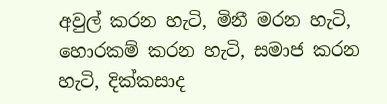අවුල් කරන හැටි, මිනී මරන හැටි, හොරකම් කරන හැටි, සමාජ කරන හැටි, දික්කසාද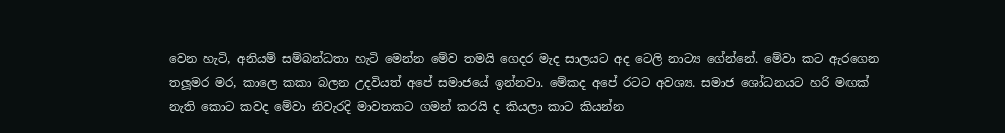වෙන හැටි, අනියම් සම්බන්ධතා හැටි මෙන්න මේව තමයි ගෙදර මැද සාලයට අද ටෙලි නාට්‍ය ගේන්නේ. මේවා කට ඇරගෙන තලූ‍මර මර, කාලෙ කකා බලන උදවියත් අපේ සමාජයේ ඉන්නවා. මේකද අපේ රටට අවශ්‍ය. සමාජ ශෝධනයට හරි මඟක් නැති කොට කවද මේවා නිවැරදි මාවතකට ගමන් කරයි ද කියලා කාට කියන්න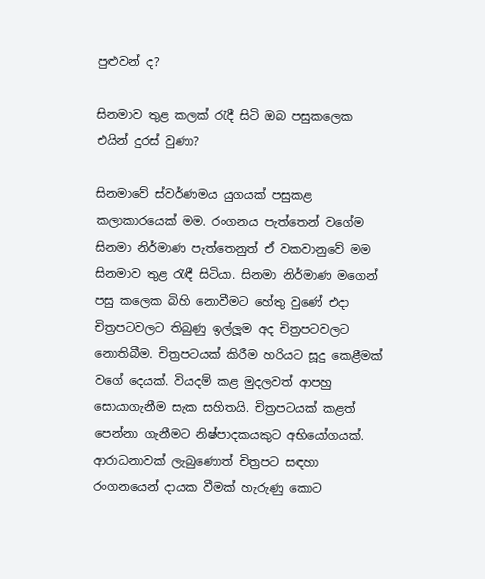පුළුවන් ද?

සිනමාව තුළ කලක් රැදී සිටි ඔබ පසුකලෙක එයින් දුරස් වුණා?

සිනමාවේ ස්වර්ණමය යුගයක් පසුකළ කලාකාරයෙක් මම. රංගනය පැත්තෙන් වගේම සිනමා නිර්මාණ පැත්තෙනුත් ඒ වකවානුවේ මම සිනමාව තුළ රැඳී සිටියා. සිනමා නිර්මාණ මගෙන් පසු කලෙක බිහි නොවීමට හේතු වුණේ එදා චිත්‍රපටවලට තිබුණු ඉල්ලූ‍ම අද චිත්‍රපටවලට නොතිබීම. චිත්‍රපටයක් කිරීම හරියට සූදු කෙළීමක් වගේ දෙයක්. වියදම් කළ මුදලවත් ආපහු සොයාගැනීම සැක සහිතයි. චිත්‍රපටයක් කළත් පෙන්නා ගැනීමට නිෂ්පාදකයකුට අභියෝගයක්. ආරාධනාවක් ලැබුණොත් චිත්‍රපට සඳහා රංගනයෙන් දායක වීමක් හැරුණු කොට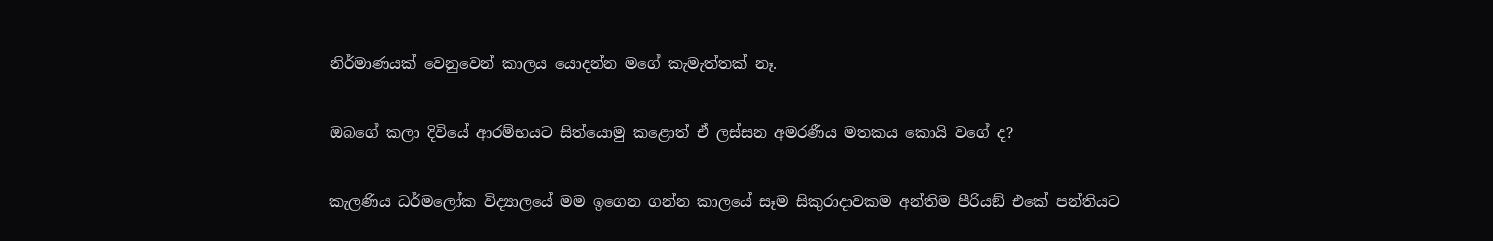නිර්මාණයක් වෙනුවෙන් කාලය යොදන්න මගේ කැමැත්තක් නෑ.

ඔබගේ කලා දිවියේ ආරම්භයට සිත්යොමු කළොත් ඒ ලස්සන අමරණීය මතකය කොයි වගේ ද?

කැලණිය ධර්මලෝක විද්‍යාලයේ මම ඉගෙන ගන්න කාලයේ සෑම සිකුරාදාවකම අන්තිම පීරියඞ් එකේ පන්තියට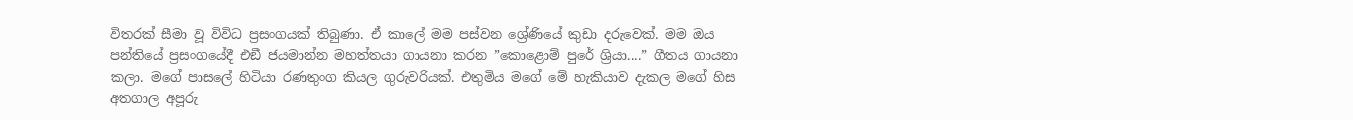විතරක් සීමා වූ විවිධ ප්‍රසංගයක් තිබුණා. ඒ කාලේ මම පස්වන ශ්‍රේණියේ කුඩා දරුවෙක්. මම ඔය පන්තියේ ප්‍රසංගයේදී එඞී ජයමාන්න මහත්තයා ගායනා කරන ”කොළොම් පුරේ ශ්‍රියා....” ගීතය ගායනා කලා. මගේ පාසලේ හිටියා රණතුංග කියල ගුරුවරියක්. එතුමිය මගේ මේ හැකියාව දැකල මගේ හිස අතගාල අපූරු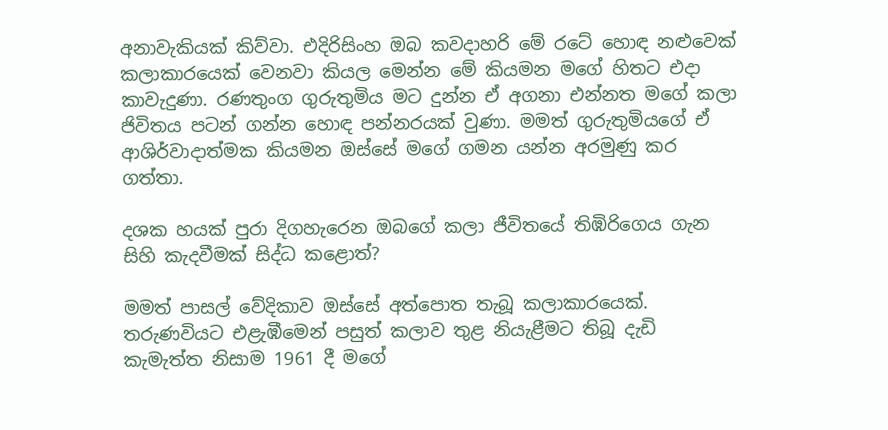අනාවැකියක් කිව්වා. එදිරිසිංහ ඔබ කවදාහරි මේ රටේ හොඳ නළුවෙක් කලාකාරයෙක් වෙනවා කියල මෙන්න මේ කියමන මගේ හිතට එදා කාවැදුණා. රණතුංග ගුරුතුමිය මට දුන්න ඒ අගනා එන්නත මගේ කලා ජිවිතය පටන් ගන්න හොඳ පන්නරයක් වුණා. මමත් ගුරුතුමියගේ ඒ ආශිර්වාදාත්මක කියමන ඔස්සේ මගේ ගමන යන්න අරමුණු කර ගත්තා.

දශක හයක් පුරා දිගහැරෙන ඔබගේ කලා ජීවිතයේ තිඹිරිගෙය ගැන සිහි කැදවීමක් සිද්ධ කළොත්?

මමත් පාසල් වේදිකාව ඔස්සේ අත්පොත තැබූ කලාකාරයෙක්. තරුණවියට එළැඹීමෙන් පසුත් කලාව තුළ නියැළීමට තිබූ දැඩි කැමැත්ත නිසාම 1961 දී මගේ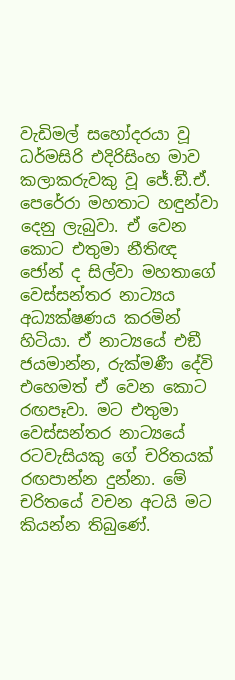වැඩිමල් සහෝදරයා වූ ධර්මසිරි එදිරිසිංහ මාව කලාකරුවකු වූ ජේ.ඞී.ඒ. පෙරේරා මහතාට හඳුන්වා දෙනු ලැබුවා. ඒ වෙන කොට එතුමා නීතිඥ ජෝන් ද සිල්වා මහතාගේ වෙස්සන්තර නාට්‍යය අධ්‍යක්ෂණය කරමින් හිටියා. ඒ නාට්‍යයේ එඞී ජයමාන්න, රුක්මණී දේවි එහෙමත් ඒ වෙන කොට රඟපෑවා. මට එතුමා වෙස්සන්තර නාට්‍යයේ රටවැසියකු ගේ චරිතයක් රඟපාන්න දුන්නා. මේ චරිතයේ වචන අටයි මට කියන්න තිබුණේ.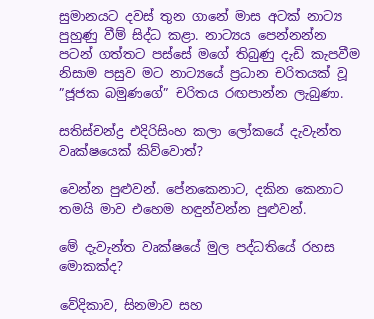සුමානයට දවස් තුන ගානේ මාස අටක් නාට්‍ය පුහුණු වීම් සිද්ධ කළා. නාට්‍යය පෙන්නන්න පටන් ගත්තට පස්සේ මගේ තිබුණු දැඩි කැපවීම නිසාම පසුව මට නාට්‍යයේ ප්‍රධාන චරිතයක් වූ ”ජූජක බමුණගේ” චරිතය රඟපාන්න ලැබුණා.

සතිස්චන්ද්‍ර එදිරිසිංහ කලා ලෝකයේ දැවැන්ත වෘක්ෂයෙක් කිව්වොත්?

වෙන්න පුළුවන්. පේනකෙනාට, දකින කෙනාට තමයි මාව එහෙම හඳුන්වන්න පුළුවන්.

මේ දැවැන්ත වෘක්ෂයේ මුල පද්ධතියේ රහස මොකක්ද?

වේදිකාව, සිනමාව සහ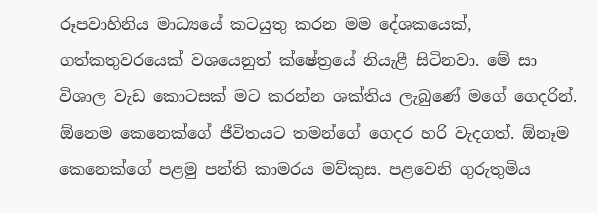රූපවාහිනිය මාධ්‍යයේ කටයුතු කරන මම දේශකයෙක්, ගත්කතුවරයෙක් වශයෙනුත් ක්ෂේත්‍රයේ නියැළී සිටිනවා. මේ සා විශාල වැඩ කොටසක් මට කරන්න ශක්තිය ලැබුණේ මගේ ගෙදරින්. ඕනෙම කෙනෙක්ගේ ජීවිතයට තමන්ගේ ගෙදර හරි වැදගත්. ඕනෑම කෙනෙක්ගේ පළමු පන්ති කාමරය මව්කුස. පළවෙනි ගුරුතුමිය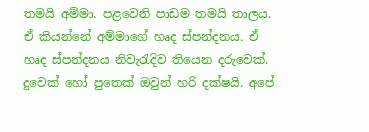තමයි අම්මා. පළවෙනි පාඩම තමයි තාලය. ඒ කියන්නේ අම්මාගේ හෘද ස්පන්දනය. ඒ හෘද ස්පන්දනය නිවැරැදිව තියෙන දරුවෙක්. දුවෙක් හෝ පුතෙක් ඔවුන් හරි දක්ෂයි. අපේ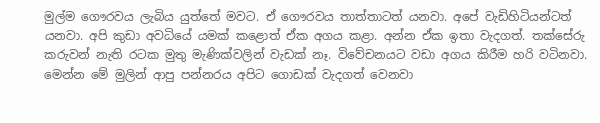මුල්ම ගෞරවය ලැබිය යුත්තේ මවට. ඒ ගෞරවය තාත්තාටත් යනවා. අපේ වැඩිහිටියන්ටත් යනවා. අපි කුඩා අවධියේ යමක් කළොත් ඒක අගය කළා. අන්න ඒක ඉතා වැදගත්. තක්සේරු කරුවන් නැති රටක මුතු මැණික්වලින් වැඩක් නෑ. විවේචනයට වඩා අගය කිරීම හරි වටිනවා. මෙන්න මේ මුලින් ආපු පන්නරය අපිට ගොඩක් වැදගත් වෙනවා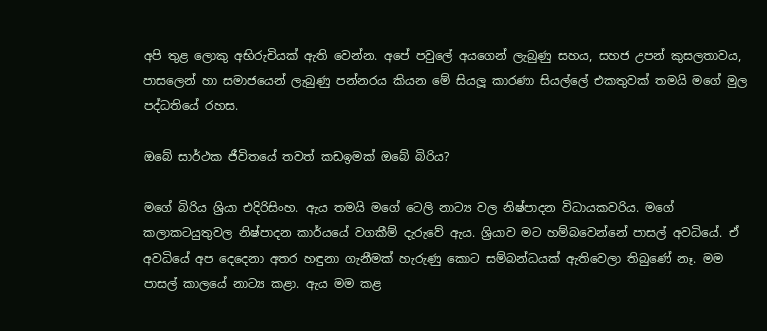අපි තුළ ලොකු අභිරුචියක් ඇති වෙන්න. අපේ පවුලේ අයගෙන් ලැබුණු සහය, සහජ උපන් කුසලතාවය, පාසලෙන් හා සමාජයෙන් ලැබුණු පන්නරය කියන මේ සියලූ‍ කාරණා සියල්ලේ එකතුවක් තමයි මගේ මුල පද්ධතියේ රහස.

ඔබේ සාර්ථක ජීවිතයේ තවත් කඩඉමක් ඔබේ බිරිය?

මගේ බිරිය ශ්‍රියා එදිරිසිංහ. ඇය තමයි මගේ ටෙලි නාට්‍ය වල නිෂ්පාදන විධායකවරිය. මගේ කලාකටයුතුවල නිෂ්පාදන කාර්යයේ වගකීම් දැරුවේ ඇය. ශ්‍රියාව මට හම්බවෙන්නේ පාසල් අවධියේ. ඒ අවධියේ අප දෙදෙනා අතර හඳුනා ගැනීමක් හැරුණු කොට සම්බන්ධයක් ඇතිවෙලා තිබුණේ නෑ. මම පාසල් කාලයේ නාට්‍ය කළා. ඇය මම කළ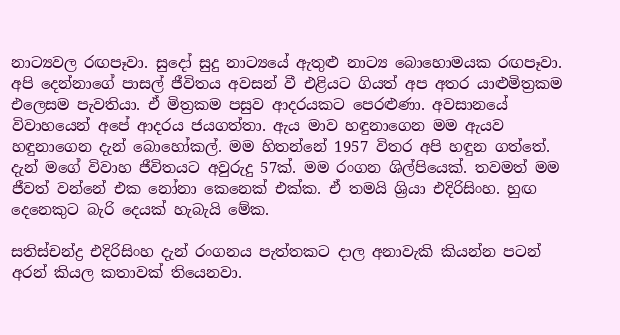නාට්‍යවල රඟපෑවා. සුදෝ සුදු නාට්‍යයේ ඇතුළු නාට්‍ය බොහොමයක රඟපෑවා. අපි දෙන්නාගේ පාසල් ජීවිතය අවසන් වී එළියට ගියත් අප අතර යාළුමිත්‍රකම එලෙසම පැවතියා. ඒ මිත්‍රකම පසුව ආදරයකට පෙරළු‍ණා. අවසානයේ විවාහයෙන් අපේ ආදරය ජයගත්තා. ඇය මාව හඳුනාගෙන මම ඇයව හඳුනාගෙන දැන් බොහෝකල්. මම හිතන්නේ 1957 විතර අපි හඳුන ගත්තේ. දැන් මගේ විවාහ ජීවිතයට අවුරුදු 57ක්. මම රංගන ශිල්පියෙක්. තවමත් මම ජීවත් වන්නේ එක නෝනා කෙනෙක් එක්ක. ඒ තමයි ශ්‍රියා එදිරිසිංහ. හුඟ දෙනෙකුට බැරි දෙයක් හැබැයි මේක.

සතිස්චන්ද්‍ර එදිරිසිංහ දැන් රංගනය පැත්තකට දාල අනාවැකි කියන්න පටන් අරන් කියල කතාවක් තියෙනවා.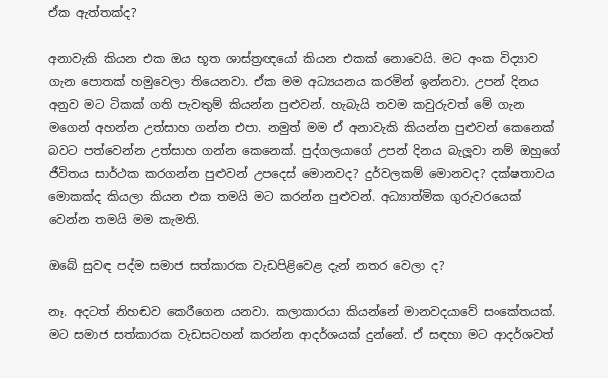ඒක ඇත්තක්ද?

අනාවැකි කියන එක ඔය භූත ශාස්ත්‍රඥයෝ කියන එකක් නොවෙයි. මට අංක විද්‍යාව ගැන පොතක් හමුවෙලා තියෙනවා. ඒක මම අධ්‍යයනය කරමින් ඉන්නවා. උපන් දිනය අනුව මට ටිකක් ගති පැවතුම් කියන්න පුළුවන්. හැබැයි තවම කවුරුවත් මේ ගැන මගෙන් අහන්න උත්සාහ ගන්න එපා. නමුත් මම ඒ අනාවැකි කියන්න පුළුවන් කෙනෙක් බවට පත්වෙන්න උත්සාහ ගන්න කෙනෙක්. පුද්ගලයාගේ උපන් දිනය බැලූ‍වා නම් ඔහුගේ ජීවිතය සාර්ථක කරගන්න පුළුවන් උපදෙස් මොනවද? දුර්වලකම් මොනවද? දක්ෂතාවය මොකක්ද කියලා කියන එක තමයි මට කරන්න පුළුවන්. අධ්‍යාත්මික ගුරුවරයෙක් වෙන්න තමයි මම කැමති.

ඔබේ සුවඳ පද්ම සමාජ සත්කාරක වැඩපිළිවෙළ දැන් නතර වෙලා ද?

නෑ. අදටත් නිහඬව කෙරීගෙන යනවා. කලාකාරයා කියන්නේ මානවදයාවේ සංකේතයක්. මට සමාජ සත්කාරක වැඩසටහන් කරන්න ආදර්ශයක් දුන්නේ. ඒ සඳහා මට ආදර්ශවත්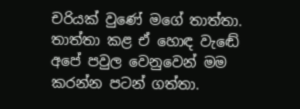චරියක් වුණේ මගේ තාත්තා. තාත්තා කළ ඒ හොඳ වැඬේ අපේ පවුල වෙනුවෙන් මම කරන්න පටන් ගත්තා.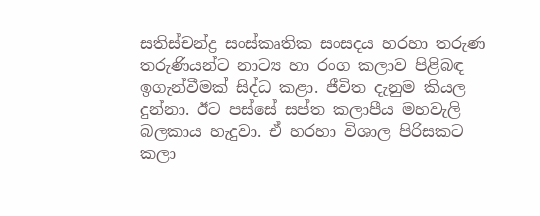සතිස්චන්ද්‍ර සංස්කෘතික සංසදය හරහා තරුණ තරුණියන්ට නාට්‍ය හා රංග කලාව පිළිබඳ ඉගැන්වීමක් සිද්ධ කළා. ජීවිත දැනුම කියල දුන්නා. ඊට පස්සේ සප්ත කලාපීය මහවැලි බලකාය හැදුවා. ඒ හරහා විශාල පිරිසකට කලා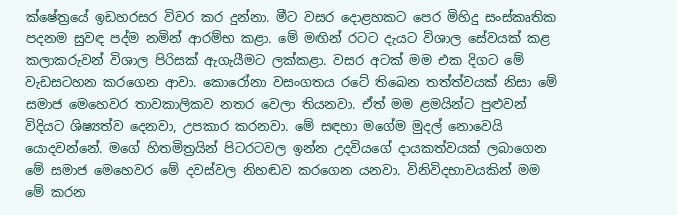ක්ෂේත්‍රයේ ඉඩහරසර විවර කර දුන්නා. මීට වසර දොළහකට පෙර මිහිදු සංස්කෘතික පදනම සුවඳ පද්ම නමින් ආරම්භ කළා. මේ මඟින් රටට දැයට විශාල සේවයක් කළ කලාකරුවන් විශාල පිරිසක් ඇගැයීමට ලක්කළා. වසර අටක් මම එක දිගට මේ වැඩසටහන කරගෙන ආවා. කොරෝනා වසංගතය රටේ තිබෙන තත්ත්වයක් නිසා මේ සමාජ මෙහෙවර තාවකාලිකව නතර වෙලා තියනවා. ඒත් මම ළමයින්ට පුළුවන් විදියට ශිෂ්‍යත්ව දෙනවා, උපකාර කරනවා. මේ සඳහා මගේම මුදල් නොවෙයි යොදවන්නේ. මගේ හිතමිත්‍රයින් පිටරටවල ඉන්න උදවියගේ දායකත්වයක් ලබාගෙන මේ සමාජ මෙහෙවර මේ දවස්වල නිහඬව කරගෙන යනවා. විනිවිදභාවයකින් මම මේ කරන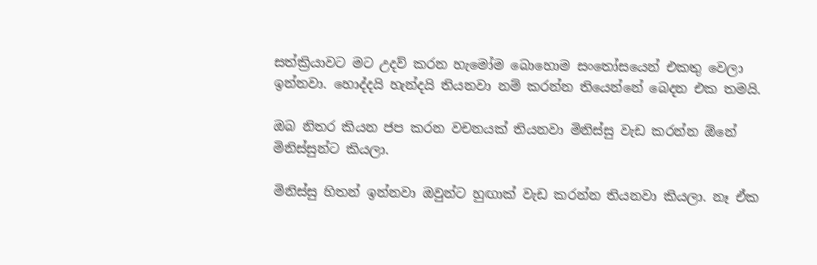සත්ක්‍රියාවට මට උදව් කරන හැමෝම බොහොම සංතෝසයෙන් එකතු වෙලා ඉන්නවා. හොද්දයි හැන්දයි තියනවා නම් කරන්න තියෙන්නේ බෙදන එක තමයි.

ඔබ නිතර කියන ජප කරන වචනයක් තියනවා මිනිස්සු වැඩ කරන්න ඕනේ මිනිස්සුන්ට කියලා.

මිනිස්සු හිතන් ඉන්නවා ඔවුන්ට හුඟාක් වැඩ කරන්න තියනවා කියලා. නෑ ඒක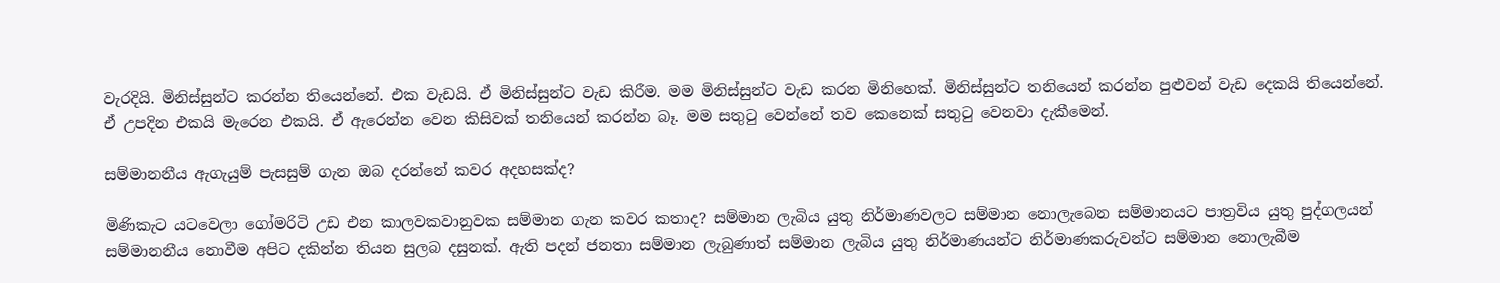වැරදියි. මිනිස්සුන්ට කරන්න තියෙන්නේ. එක වැඩයි. ඒ මිනිස්සුන්ට වැඩ කිරීම. මම මිනිස්සුන්ට වැඩ කරන මිනිහෙක්. මිනිස්සුන්ට තනියෙන් කරන්න පුළුවන් වැඩ දෙකයි තියෙන්නේ. ඒ උපදින එකයි මැරෙන එකයි. ඒ ඇරෙන්න වෙන කිසිවක් තනියෙන් කරන්න බෑ. මම සතුටු වෙන්නේ තව කෙනෙක් සතුටු වෙනවා දැකීමෙන්.

සම්මානනීය ඇගැයුම් පැසසුම් ගැන ඔබ දරන්නේ කවර අදහසක්ද?

මිණිකැට යටවෙලා ගෝමරිටි උඩ එන කාලවකවානුවක සම්මාන ගැන කවර කතාද? සම්මාන ලැබිය යුතු නිර්මාණවලට සම්මාන නොලැබෙන සම්මානයට පාත්‍රවිය යුතු පුද්ගලයන් සම්මානනීය නොවීම අපිට දකින්න තියන සුලබ දසුනක්. ඇති පදන් ජනතා සම්මාන ලැබුණාත් සම්මාන ලැබිය යුතු නිර්මාණයන්ට නිර්මාණකරුවන්ට සම්මාන නොලැබීම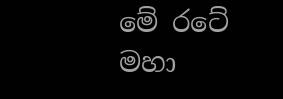මේ රටේ මහා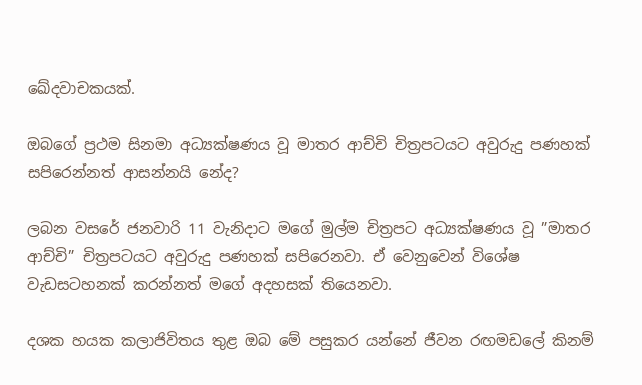ඛේදවාචකයක්.

ඔබගේ ප්‍රථම සිනමා අධ්‍යක්ෂණය වූ මාතර ආච්චි චිත්‍රපටයට අවුරුදු පණහක් සපිරෙන්නත් ආසන්නයි නේද?

ලබන වසරේ ජනවාරි 11 වැනිදාට මගේ මුල්ම චිත්‍රපට අධ්‍යක්ෂණය වූ ”මාතර ආච්චි” චිත්‍රපටයට අවුරුදු පණහක් සපිරෙනවා. ඒ වෙනුවෙන් විශේෂ වැඩසටහනක් කරන්නත් මගේ අදහසක් තියෙනවා.

දශක හයක කලාජිවිතය තුළ ඔබ මේ පසුකර යන්නේ ජීවන රඟමඩලේ කිනම්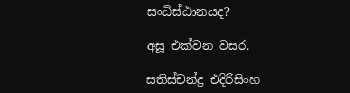සංධිස්ඨානයද?

අසූ එක්වන වසර.

සතිස්චන්ද්‍ර එදිරිසිංහ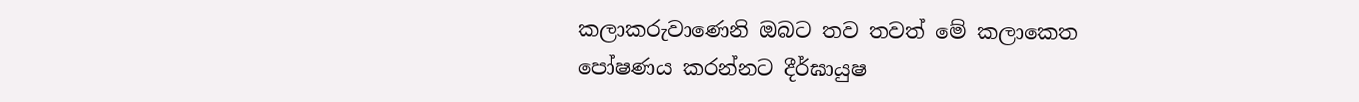කලාකරුවාණෙනි ඔබට තව තවත් මේ කලාකෙත පෝෂණය කරන්නට දීර්ඝායුෂ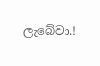ලැබේවා.!